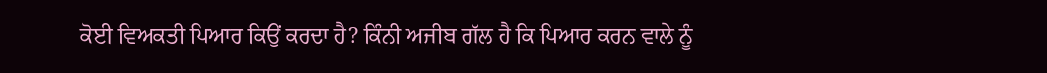ਕੋਈ ਵਿਅਕਤੀ ਪਿਆਰ ਕਿਉਂ ਕਰਦਾ ਹੈ? ਕਿੰਨੀ ਅਜੀਬ ਗੱਲ ਹੈ ਕਿ ਪਿਆਰ ਕਰਨ ਵਾਲੇ ਨੂੰ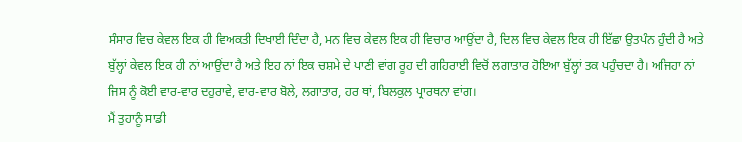ਸੰਸਾਰ ਵਿਚ ਕੇਵਲ ਇਕ ਹੀ ਵਿਅਕਤੀ ਦਿਖਾਈ ਦਿੰਦਾ ਹੈ, ਮਨ ਵਿਚ ਕੇਵਲ ਇਕ ਹੀ ਵਿਚਾਰ ਆਉਂਦਾ ਹੈ, ਦਿਲ ਵਿਚ ਕੇਵਲ ਇਕ ਹੀ ਇੱਛਾ ਉਤਪੰਨ ਹੁੰਦੀ ਹੈ ਅਤੇ ਬੁੱਲ੍ਹਾਂ ਕੇਵਲ ਇਕ ਹੀ ਨਾਂ ਆਉਂਦਾ ਹੈ ਅਤੇ ਇਹ ਨਾਂ ਇਕ ਚਸ਼ਮੇ ਦੇ ਪਾਣੀ ਵਾਂਗ ਰੂਹ ਦੀ ਗਹਿਰਾਈ ਵਿਚੋਂ ਲਗਾਤਾਰ ਹੋਇਆ ਬੁੱਲ੍ਹਾਂ ਤਕ ਪਹੁੰਚਦਾ ਹੈ। ਅਜਿਹਾ ਨਾਂ ਜਿਸ ਨੂੰ ਕੋਈ ਵਾਰ-ਵਾਰ ਦਹੁਰਾਵੇ, ਵਾਰ-ਵਾਰ ਬੋਲੇ, ਲਗਾਤਾਰ, ਹਰ ਥਾਂ, ਬਿਲਕੁਲ ਪ੍ਰਾਰਥਨਾ ਵਾਂਗ।
ਮੈਂ ਤੁਹਾਨੂੰ ਸਾਡੀ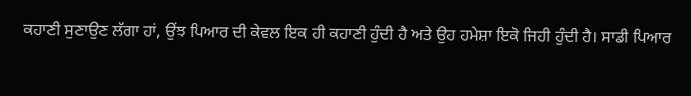ਕਹਾਣੀ ਸੁਣਾਉਣ ਲੱਗਾ ਹਾਂ, ਉਂਝ ਪਿਆਰ ਦੀ ਕੇਵਲ ਇਕ ਹੀ ਕਹਾਣੀ ਹੁੰਦੀ ਹੈ ਅਤੇ ਉਹ ਹਮੇਸ਼ਾ ਇਕੋ ਜਿਹੀ ਹੁੰਦੀ ਹੈ। ਸਾਡੀ ਪਿਆਰ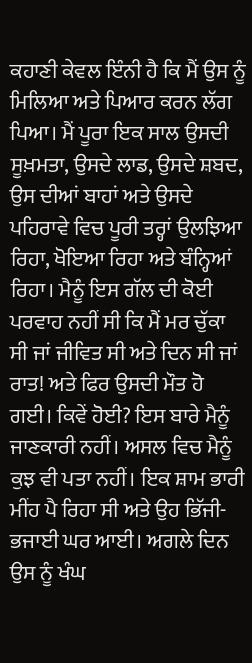ਕਹਾਣੀ ਕੇਵਲ ਇੰਨੀ ਹੈ ਕਿ ਮੈਂ ਉਸ ਨੂੰ ਮਿਲਿਆ ਅਤੇ ਪਿਆਰ ਕਰਨ ਲੱਗ ਪਿਆ। ਮੈਂ ਪੂਰਾ ਇਕ ਸਾਲ ਉਸਦੀ ਸੂਖ਼ਮਤਾ, ਉਸਦੇ ਲਾਡ, ਉਸਦੇ ਸ਼ਬਦ, ਉਸ ਦੀਆਂ ਬਾਹਾਂ ਅਤੇ ਉਸਦੇ ਪਹਿਰਾਵੇ ਵਿਚ ਪੂਰੀ ਤਰ੍ਹਾਂ ਉਲਝਿਆ ਰਿਹਾ, ਖੋਇਆ ਰਿਹਾ ਅਤੇ ਬੰਨ੍ਹਿਆਂ ਰਿਹਾ। ਮੈਨੂੰ ਇਸ ਗੱਲ ਦੀ ਕੋਈ ਪਰਵਾਹ ਨਹੀਂ ਸੀ ਕਿ ਮੈਂ ਮਰ ਚੁੱਕਾ ਸੀ ਜਾਂ ਜੀਵਿਤ ਸੀ ਅਤੇ ਦਿਨ ਸੀ ਜਾਂ ਰਾਤ! ਅਤੇ ਫਿਰ ਉਸਦੀ ਮੌਤ ਹੋ ਗਈ। ਕਿਵੇਂ ਹੋਈ? ਇਸ ਬਾਰੇ ਮੈਨੂੰ ਜਾਣਕਾਰੀ ਨਹੀਂ। ਅਸਲ ਵਿਚ ਮੈਨੂੰ ਕੁਝ ਵੀ ਪਤਾ ਨਹੀਂ। ਇਕ ਸ਼ਾਮ ਭਾਰੀ ਮੀਂਹ ਪੈ ਰਿਹਾ ਸੀ ਅਤੇ ਉਹ ਭਿੱਜੀ-ਭਜਾਈ ਘਰ ਆਈ। ਅਗਲੇ ਦਿਨ ਉਸ ਨੂੰ ਖੰਘ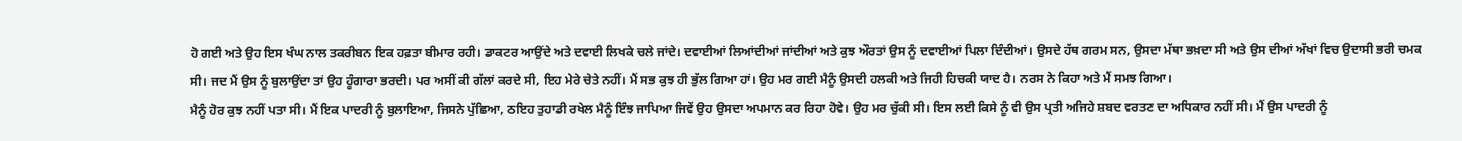ਹੋ ਗਈ ਅਤੇ ਉਹ ਇਸ ਖੰਘ ਨਾਲ ਤਕਰੀਬਨ ਇਕ ਹਫ਼ਤਾ ਬੀਮਾਰ ਰਹੀ। ਡਾਕਟਰ ਆਉਂਦੇ ਅਤੇ ਦਵਾਈ ਲਿਖਕੇ ਚਲੇ ਜਾਂਦੇ। ਦਵਾਈਆਂ ਲਿਆਂਦੀਆਂ ਜਾਂਦੀਆਂ ਅਤੇ ਕੁਝ ਔਰਤਾਂ ਉਸ ਨੂੰ ਦਵਾਈਆਂ ਪਿਲਾ ਦਿੰਦੀਆਂ। ਉਸਦੇ ਹੱਥ ਗਰਮ ਸਨ, ਉਸਦਾ ਮੱਥਾ ਭਖ਼ਦਾ ਸੀ ਅਤੇ ਉਸ ਦੀਆਂ ਅੱਖਾਂ ਵਿਚ ਉਦਾਸੀ ਭਰੀ ਚਮਕ ਸੀ। ਜਦ ਮੈਂ ਉਸ ਨੂੰ ਬੁਲਾਉਂਦਾ ਤਾਂ ਉਹ ਹੂੰਗਾਰਾ ਭਰਦੀ। ਪਰ ਅਸੀਂ ਕੀ ਗੱਲਾਂ ਕਰਦੇ ਸੀ, ਇਹ ਮੇਰੇ ਚੇਤੇ ਨਹੀਂ। ਮੈਂ ਸਭ ਕੁਝ ਹੀ ਭੁੱਲ ਗਿਆ ਹਾਂ। ਉਹ ਮਰ ਗਈ ਮੈਨੂੰ ਉਸਦੀ ਹਲਕੀ ਅਤੇ ਜਿਹੀ ਹਿਚਕੀ ਯਾਦ ਹੈ। ਨਰਸ ਨੇ ਕਿਹਾ ਅਤੇ ਮੈਂ ਸਮਝ ਗਿਆ।
ਮੈਨੂੰ ਹੋਰ ਕੁਝ ਨਹੀਂ ਪਤਾ ਸੀ। ਮੈਂ ਇਕ ਪਾਦਰੀ ਨੂੰ ਬੁਲਾਇਆ, ਜਿਸਨੇ ਪੁੱਛਿਆ, ਠਇਹ ਤੁਹਾਡੀ ਰਖੇਲ ਮੈਨੂੰ ਇੰਝ ਜਾਪਿਆ ਜਿਵੇਂ ਉਹ ਉਸਦਾ ਅਪਮਾਨ ਕਰ ਰਿਹਾ ਹੋਵੇ। ਉਹ ਮਰ ਚੁੱਕੀ ਸੀ। ਇਸ ਲਈ ਕਿਸੇ ਨੂੰ ਵੀ ਉਸ ਪ੍ਰਤੀ ਅਜਿਹੇ ਸ਼ਬਦ ਵਰਤਣ ਦਾ ਅਧਿਕਾਰ ਨਹੀਂ ਸੀ। ਮੈਂ ਉਸ ਪਾਦਰੀ ਨੂੰ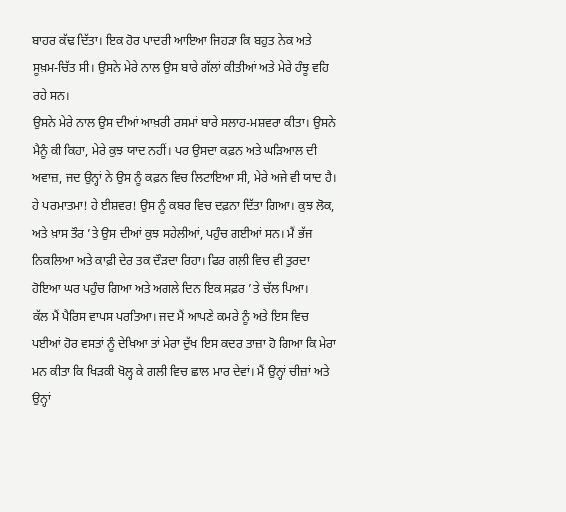ਬਾਹਰ ਕੱਢ ਦਿੱਤਾ। ਇਕ ਹੋਰ ਪਾਦਰੀ ਆਇਆ ਜਿਹੜਾ ਕਿ ਬਹੁਤ ਨੇਕ ਅਤੇ ਸੂਖ਼ਮ-ਚਿੱਤ ਸੀ। ਉਸਨੇ ਮੇਰੇ ਨਾਲ ਉਸ ਬਾਰੇ ਗੱਲਾਂ ਕੀਤੀਆਂ ਅਤੇ ਮੇਰੇ ਹੰਝੂ ਵਹਿ ਰਹੇ ਸਨ।
ਉਸਨੇ ਮੇਰੇ ਨਾਲ ਉਸ ਦੀਆਂ ਆਖ਼ਰੀ ਰਸਮਾਂ ਬਾਰੇ ਸਲਾਹ-ਮਸ਼ਵਰਾ ਕੀਤਾ। ਉਸਨੇ ਮੈਨੂੰ ਕੀ ਕਿਹਾ, ਮੇਰੇ ਕੁਝ ਯਾਦ ਨਹੀਂ। ਪਰ ਉਸਦਾ ਕਫ਼ਨ ਅਤੇ ਘੜਿਆਲ ਦੀ ਅਵਾਜ਼, ਜਦ ਉਨ੍ਹਾਂ ਨੇ ਉਸ ਨੂੰ ਕਫ਼ਨ ਵਿਚ ਲਿਟਾਇਆ ਸੀ, ਮੇਰੇ ਅਜੇ ਵੀ ਯਾਦ ਹੈ। ਹੇ ਪਰਮਾਤਮਾ! ਹੇ ਈਸ਼ਵਰ! ਉਸ ਨੂੰ ਕਬਰ ਵਿਚ ਦਫ਼ਨਾ ਦਿੱਤਾ ਗਿਆ। ਕੁਝ ਲੋਕ, ਅਤੇ ਖ਼ਾਸ ਤੌਰ ’ਤੇ ਉਸ ਦੀਆਂ ਕੁਝ ਸਹੇਲੀਆਂ, ਪਹੁੰਚ ਗਈਆਂ ਸਨ। ਮੈਂ ਭੱਜ ਨਿਕਲਿਆ ਅਤੇ ਕਾਫ਼ੀ ਦੇਰ ਤਕ ਦੌੜਦਾ ਰਿਹਾ। ਫਿਰ ਗਲ਼ੀ ਵਿਚ ਵੀ ਤੁਰਦਾ ਹੋਇਆ ਘਰ ਪਹੁੰਚ ਗਿਆ ਅਤੇ ਅਗਲੇ ਦਿਨ ਇਕ ਸਫ਼ਰ ’ਤੇ ਚੱਲ ਪਿਆ।
ਕੱਲ ਮੈਂ ਪੈਰਿਸ ਵਾਪਸ ਪਰਤਿਆ। ਜਦ ਮੈਂ ਆਪਣੇ ਕਮਰੇ ਨੂੰ ਅਤੇ ਇਸ ਵਿਚ ਪਈਆਂ ਹੋਰ ਵਸਤਾਂ ਨੂੰ ਦੇਖਿਆ ਤਾਂ ਮੇਰਾ ਦੁੱਖ ਇਸ ਕਦਰ ਤਾਜ਼ਾ ਹੋ ਗਿਆ ਕਿ ਮੇਰਾ ਮਨ ਕੀਤਾ ਕਿ ਖਿੜਕੀ ਖੋਲ੍ਹ ਕੇ ਗਲੀ ਵਿਚ ਛਾਲ ਮਾਰ ਦੇਵਾਂ। ਮੈਂ ਉਨ੍ਹਾਂ ਚੀਜ਼ਾਂ ਅਤੇ ਉਨ੍ਹਾਂ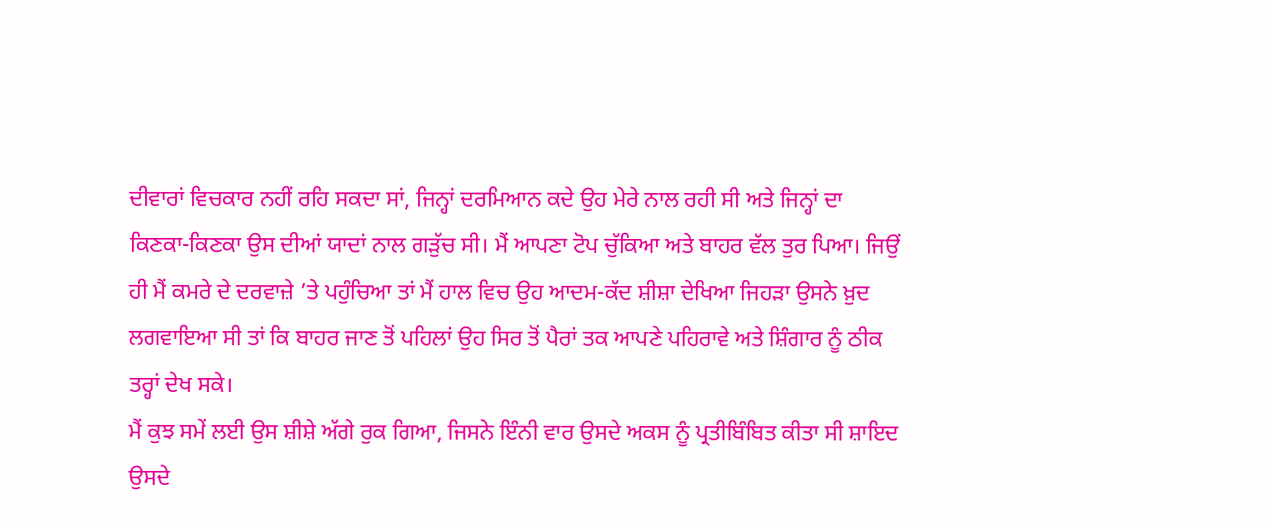ਦੀਵਾਰਾਂ ਵਿਚਕਾਰ ਨਹੀਂ ਰਹਿ ਸਕਦਾ ਸਾਂ, ਜਿਨ੍ਹਾਂ ਦਰਮਿਆਨ ਕਦੇ ਉਹ ਮੇਰੇ ਨਾਲ ਰਹੀ ਸੀ ਅਤੇ ਜਿਨ੍ਹਾਂ ਦਾ ਕਿਣਕਾ-ਕਿਣਕਾ ਉਸ ਦੀਆਂ ਯਾਦਾਂ ਨਾਲ ਗੜੁੱਚ ਸੀ। ਮੈਂ ਆਪਣਾ ਟੋਪ ਚੁੱਕਿਆ ਅਤੇ ਬਾਹਰ ਵੱਲ ਤੁਰ ਪਿਆ। ਜਿਉਂ ਹੀ ਮੈਂ ਕਮਰੇ ਦੇ ਦਰਵਾਜ਼ੇ ’ਤੇ ਪਹੁੰਚਿਆ ਤਾਂ ਮੈਂ ਹਾਲ ਵਿਚ ਉਹ ਆਦਮ-ਕੱਦ ਸ਼ੀਸ਼ਾ ਦੇਖਿਆ ਜਿਹੜਾ ਉਸਨੇ ਖ਼ੁਦ ਲਗਵਾਇਆ ਸੀ ਤਾਂ ਕਿ ਬਾਹਰ ਜਾਣ ਤੋਂ ਪਹਿਲਾਂ ਉਹ ਸਿਰ ਤੋਂ ਪੈਰਾਂ ਤਕ ਆਪਣੇ ਪਹਿਰਾਵੇ ਅਤੇ ਸ਼ਿੰਗਾਰ ਨੂੰ ਠੀਕ ਤਰ੍ਹਾਂ ਦੇਖ ਸਕੇ।
ਮੈਂ ਕੁਝ ਸਮੇਂ ਲਈ ਉਸ ਸ਼ੀਸ਼ੇ ਅੱਗੇ ਰੁਕ ਗਿਆ, ਜਿਸਨੇ ਇੰਨੀ ਵਾਰ ਉਸਦੇ ਅਕਸ ਨੂੰ ਪ੍ਰਤੀਬਿੰਬਿਤ ਕੀਤਾ ਸੀ ਸ਼ਾਇਦ ਉਸਦੇ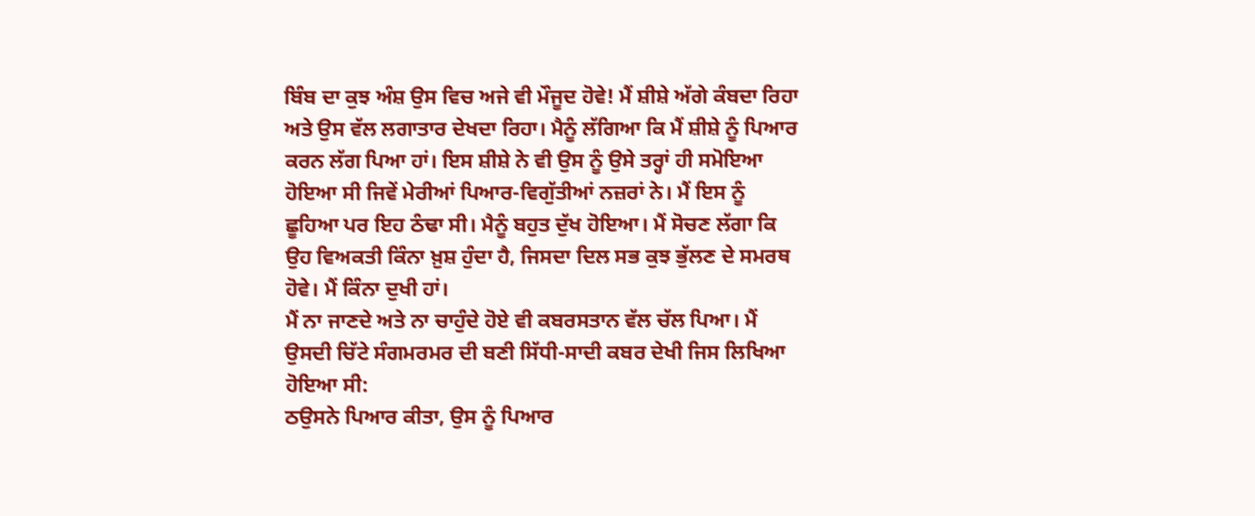ਬਿੰਬ ਦਾ ਕੁਝ ਅੰਸ਼ ਉਸ ਵਿਚ ਅਜੇ ਵੀ ਮੌਜੂਦ ਹੋਵੇ! ਮੈਂ ਸ਼ੀਸ਼ੇ ਅੱਗੇ ਕੰਬਦਾ ਰਿਹਾ ਅਤੇ ਉਸ ਵੱਲ ਲਗਾਤਾਰ ਦੇਖਦਾ ਰਿਹਾ। ਮੈਨੂੰ ਲੱਗਿਆ ਕਿ ਮੈਂ ਸ਼ੀਸ਼ੇ ਨੂੰ ਪਿਆਰ ਕਰਨ ਲੱਗ ਪਿਆ ਹਾਂ। ਇਸ ਸ਼ੀਸ਼ੇ ਨੇ ਵੀ ਉਸ ਨੂੰ ਉਸੇ ਤਰ੍ਹਾਂ ਹੀ ਸਮੋਇਆ ਹੋਇਆ ਸੀ ਜਿਵੇਂ ਮੇਰੀਆਂ ਪਿਆਰ-ਵਿਗੁੱਤੀਆਂ ਨਜ਼ਰਾਂ ਨੇ। ਮੈਂ ਇਸ ਨੂੰ ਛੂਹਿਆ ਪਰ ਇਹ ਠੰਢਾ ਸੀ। ਮੈਨੂੰ ਬਹੁਤ ਦੁੱਖ ਹੋਇਆ। ਮੈਂ ਸੋਚਣ ਲੱਗਾ ਕਿ ਉਹ ਵਿਅਕਤੀ ਕਿੰਨਾ ਖ਼ੁਸ਼ ਹੁੰਦਾ ਹੈ, ਜਿਸਦਾ ਦਿਲ ਸਭ ਕੁਝ ਭੁੱਲਣ ਦੇ ਸਮਰਥ ਹੋਵੇ। ਮੈਂ ਕਿੰਨਾ ਦੁਖੀ ਹਾਂ।
ਮੈਂ ਨਾ ਜਾਣਦੇ ਅਤੇ ਨਾ ਚਾਹੁੰਦੇ ਹੋਏ ਵੀ ਕਬਰਸਤਾਨ ਵੱਲ ਚੱਲ ਪਿਆ। ਮੈਂ ਉਸਦੀ ਚਿੱਟੇ ਸੰਗਮਰਮਰ ਦੀ ਬਣੀ ਸਿੱਧੀ-ਸਾਦੀ ਕਬਰ ਦੇਖੀ ਜਿਸ ਲਿਖਿਆ ਹੋਇਆ ਸੀ:
ਠਉਸਨੇ ਪਿਆਰ ਕੀਤਾ, ਉਸ ਨੂੰ ਪਿਆਰ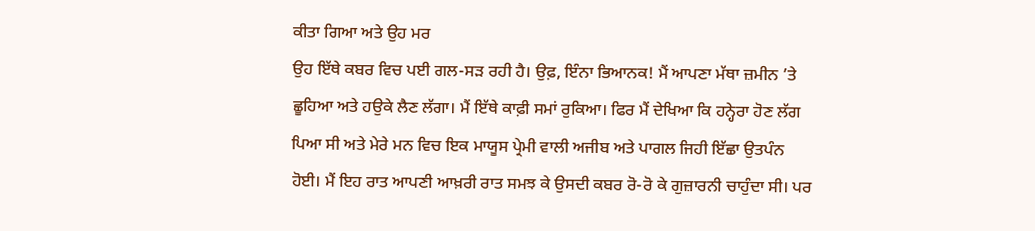ਕੀਤਾ ਗਿਆ ਅਤੇ ਉਹ ਮਰ
ਉਹ ਇੱਥੇ ਕਬਰ ਵਿਚ ਪਈ ਗਲ-ਸੜ ਰਹੀ ਹੈ। ਉਫ਼, ਇੰਨਾ ਭਿਆਨਕ! ਮੈਂ ਆਪਣਾ ਮੱਥਾ ਜ਼ਮੀਨ ’ਤੇ ਛੂਹਿਆ ਅਤੇ ਹਉਕੇ ਲੈਣ ਲੱਗਾ। ਮੈਂ ਇੱਥੇ ਕਾਫ਼ੀ ਸਮਾਂ ਰੁਕਿਆ। ਫਿਰ ਮੈਂ ਦੇਖਿਆ ਕਿ ਹਨ੍ਹੇਰਾ ਹੋਣ ਲੱਗ ਪਿਆ ਸੀ ਅਤੇ ਮੇਰੇ ਮਨ ਵਿਚ ਇਕ ਮਾਯੂਸ ਪ੍ਰੇਮੀ ਵਾਲੀ ਅਜੀਬ ਅਤੇ ਪਾਗਲ ਜਿਹੀ ਇੱਛਾ ਉਤਪੰਨ ਹੋਈ। ਮੈਂ ਇਹ ਰਾਤ ਆਪਣੀ ਆਖ਼ਰੀ ਰਾਤ ਸਮਝ ਕੇ ਉਸਦੀ ਕਬਰ ਰੋ-ਰੋ ਕੇ ਗੁਜ਼ਾਰਨੀ ਚਾਹੁੰਦਾ ਸੀ। ਪਰ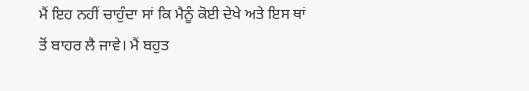ਮੈਂ ਇਹ ਨਹੀਂ ਚਾਹੁੰਦਾ ਸਾਂ ਕਿ ਮੈਨੂੰ ਕੋਈ ਦੇਖੇ ਅਤੇ ਇਸ ਥਾਂ ਤੋਂ ਬਾਹਰ ਲੈ ਜਾਵੇ। ਮੈਂ ਬਹੁਤ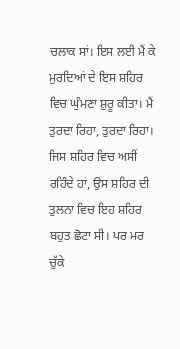ਚਲਾਕ ਸਾਂ। ਇਸ ਲਈ ਮੈਂ ਕੇ ਮੁਰਦਿਆਂ ਦੇ ਇਸ ਸ਼ਹਿਰ ਵਿਚ ਘੁੰਮਣਾ ਸ਼ੁਰੂ ਕੀਤਾ। ਮੈਂ ਤੁਰਦਾ ਰਿਹਾ, ਤੁਰਦਾ ਰਿਹਾ। ਜਿਸ ਸ਼ਹਿਰ ਵਿਚ ਅਸੀਂ ਰਹਿੰਦੇ ਹਾਂ, ਉਸ ਸ਼ਹਿਰ ਦੀ ਤੁਲਨਾ ਵਿਚ ਇਹ ਸ਼ਹਿਰ ਬਹੁਤ ਛੋਟਾ ਸੀ। ਪਰ ਮਰ ਚੁੱਕੇ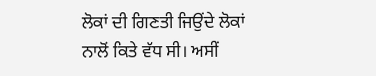ਲੋਕਾਂ ਦੀ ਗਿਣਤੀ ਜਿਉਂਦੇ ਲੋਕਾਂ ਨਾਲੋਂ ਕਿਤੇ ਵੱਧ ਸੀ। ਅਸੀਂ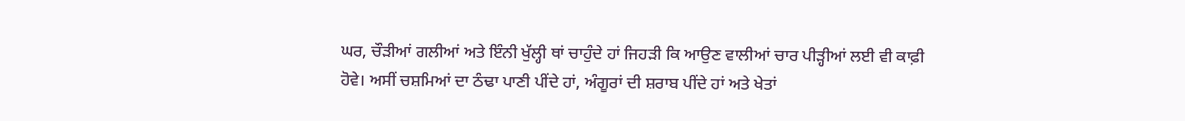ਘਰ, ਚੌੜੀਆਂ ਗਲੀਆਂ ਅਤੇ ਇੰਨੀ ਖੁੱਲ੍ਹੀ ਥਾਂ ਚਾਹੁੰਦੇ ਹਾਂ ਜਿਹੜੀ ਕਿ ਆਉਣ ਵਾਲੀਆਂ ਚਾਰ ਪੀੜ੍ਹੀਆਂ ਲਈ ਵੀ ਕਾਫ਼ੀ ਹੋਵੇ। ਅਸੀਂ ਚਸ਼ਮਿਆਂ ਦਾ ਠੰਢਾ ਪਾਣੀ ਪੀਂਦੇ ਹਾਂ, ਅੰਗੂਰਾਂ ਦੀ ਸ਼ਰਾਬ ਪੀਂਦੇ ਹਾਂ ਅਤੇ ਖੇਤਾਂ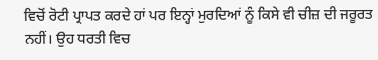ਵਿਚੋਂ ਰੋਟੀ ਪ੍ਰਾਪਤ ਕਰਦੇ ਹਾਂ ਪਰ ਇਨ੍ਹਾਂ ਮੁਰਦਿਆਂ ਨੂੰ ਕਿਸੇ ਵੀ ਚੀਜ਼ ਦੀ ਜਰੂਰਤ ਨਹੀਂ। ਉਹ ਧਰਤੀ ਵਿਚ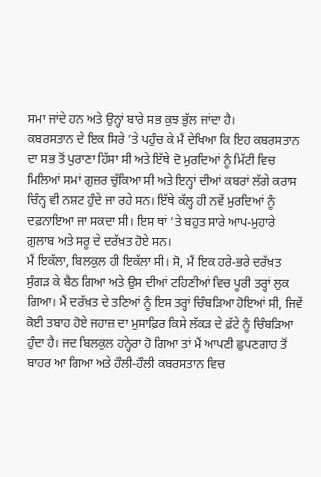ਸਮਾ ਜਾਂਦੇ ਹਨ ਅਤੇ ਉਨ੍ਹਾਂ ਬਾਰੇ ਸਭ ਕੁਝ ਭੁੱਲ ਜਾਂਦਾ ਹੈ।
ਕਬਰਸਤਾਨ ਦੇ ਇਕ ਸਿਰੇ ’ਤੇ ਪਹੁੰਚ ਕੇ ਮੈਂ ਦੇਖਿਆ ਕਿ ਇਹ ਕਬਰਸਤਾਨ ਦਾ ਸਭ ਤੋਂ ਪੁਰਾਣਾ ਹਿੱਸਾ ਸੀ ਅਤੇ ਇੱਥੇ ਦੋ ਮੁਰਦਿਆਂ ਨੂੰ ਮਿੱਟੀ ਵਿਚ ਮਿਲਿਆਂ ਸਮਾਂ ਗੁਜ਼ਰ ਚੁੱਕਿਆ ਸੀ ਅਤੇ ਇਨ੍ਹਾਂ ਦੀਆਂ ਕਬਰਾਂ ਲੱਗੇ ਕਰਾਸ ਚਿੰਨ੍ਹ ਵੀ ਨਸ਼ਟ ਹੁੰਦੇ ਜਾ ਰਹੇ ਸਨ। ਇੱਥੇ ਕੱਲ੍ਹ ਹੀ ਨਵੇਂ ਮੁਰਦਿਆਂ ਨੂੰ ਦਫ਼ਨਾਇਆ ਜਾ ਸਕਦਾ ਸੀ। ਇਸ ਥਾਂ ’ਤੇ ਬਹੁਤ ਸਾਰੇ ਆਪ-ਮੁਹਾਰੇ ਗ਼ੁਲਾਬ ਅਤੇ ਸਰੂ ਦੇ ਦਰੱਖ਼ਤ ਹੋਏ ਸਨ।
ਮੈਂ ਇਕੱਲਾ, ਬਿਲਕੁਲ ਹੀ ਇਕੱਲਾ ਸੀ। ਸੋ, ਮੈਂ ਇਕ ਹਰੇ-ਭਰੇ ਦਰੱਖ਼ਤ ਸੁੰਗੜ ਕੇ ਬੈਠ ਗਿਆ ਅਤੇ ਉਸ ਦੀਆਂ ਟਹਿਣੀਆਂ ਵਿਚ ਪੂਰੀ ਤਰ੍ਹਾਂ ਲੁਕ ਗਿਆ। ਮੈਂ ਦਰੱਖ਼ਤ ਦੇ ਤਣਿਆਂ ਨੂੰ ਇਸ ਤਰ੍ਹਾਂ ਚਿੰਬੜਿਆ ਹੋਇਆਂ ਸੀ, ਜਿਵੇਂ ਕੋਈ ਤਬਾਹ ਹੋਏ ਜਹਾਜ਼ ਦਾ ਮੁਸਾਫ਼ਿਰ ਕਿਸੇ ਲੱਕੜ ਦੇ ਫ਼ੱਟੇ ਨੂੰ ਚਿੰਬੜਿਆ ਹੁੰਦਾ ਹੈ। ਜਦ ਬਿਲਕੁਲ ਹਨ੍ਹੇਰਾ ਹੋ ਗਿਆ ਤਾਂ ਮੈਂ ਆਪਣੀ ਛੁਪਣਗਾਹ ਤੋਂ ਬਾਹਰ ਆ ਗਿਆ ਅਤੇ ਹੌਲੀ-ਹੌਲੀ ਕਬਰਸਤਾਨ ਵਿਚ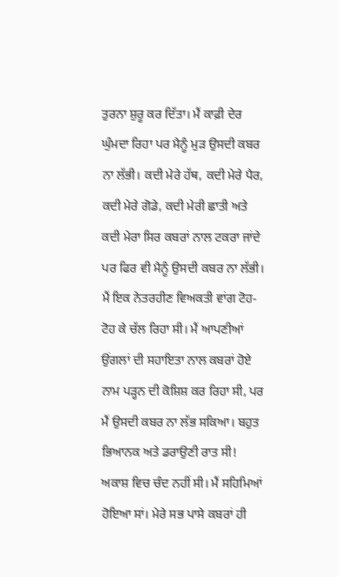ਤੁਰਨਾ ਸ਼ੁਰੂ ਕਰ ਦਿੱਤਾ। ਮੈਂ ਕਾਫ਼ੀ ਦੇਰ ਘੁੰਮਦਾ ਰਿਹਾ ਪਰ ਮੈਨੂੰ ਮੁੜ ਉਸਦੀ ਕਬਰ ਨਾ ਲੱਭੀ। ਕਦੀ ਮੇਰੇ ਹੱਥ, ਕਦੀ ਮੇਰੇ ਪੈਰ, ਕਦੀ ਮੇਰੇ ਗੋਡੇ, ਕਦੀ ਮੇਰੀ ਛਾਤੀ ਅਤੇ ਕਦੀ ਮੇਰਾ ਸਿਰ ਕਬਰਾਂ ਨਾਲ ਟਕਰਾ ਜਾਂਦੇ ਪਰ ਫਿਰ ਵੀ ਮੈਨੂੰ ਉਸਦੀ ਕਬਰ ਨਾ ਲੱਭੀ। ਮੈਂ ਇਕ ਨੇਤਰਹੀਣ ਵਿਅਕਤੀ ਵਾਂਗ ਟੋਹ-ਟੋਹ ਕੇ ਚੱਲ ਰਿਹਾ ਸੀ। ਮੈਂ ਆਪਣੀਆਂ ਉਂਗਲਾਂ ਦੀ ਸਹਾਇਤਾ ਨਾਲ ਕਬਰਾਂ ਹੋਏ ਨਾਮ ਪੜ੍ਹਨ ਦੀ ਕੋਸ਼ਿਸ਼ ਕਰ ਰਿਹਾ ਸੀ, ਪਰ ਮੈਂ ਉਸਦੀ ਕਬਰ ਨਾ ਲੱਭ ਸਕਿਆ। ਬਹੁਤ ਭਿਆਨਕ ਅਤੇ ਡਰਾਉਣੀ ਰਾਤ ਸੀ! ਅਕਾਸ਼ ਵਿਚ ਚੰਦ ਨਹੀਂ ਸੀ। ਮੈਂ ਸਹਿਮਿਆਂ ਹੋਇਆ ਸਾਂ। ਮੇਰੇ ਸਭ ਪਾਸੇ ਕਬਰਾਂ ਹੀ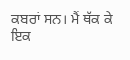ਕਬਰਾਂ ਸਨ। ਮੈਂ ਥੱਕ ਕੇ ਇਕ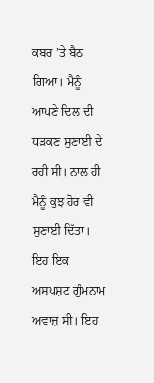ਕਬਰ ’ਤੇ ਬੈਠ ਗਿਆ। ਮੈਨੂੰ ਆਪਣੇ ਦਿਲ ਦੀ ਧੜਕਣ ਸੁਣਾਈ ਦੇ ਰਹੀ ਸੀ। ਨਾਲ ਹੀ ਮੈਨੂੰ ਕੁਝ ਹੋਰ ਵੀ ਸੁਣਾਈ ਦਿੱਤਾ। ਇਹ ਇਕ ਅਸਪਸ਼ਟ ਗੁੰਮਨਾਮ ਅਵਾਜ਼ ਸੀ। ਇਹ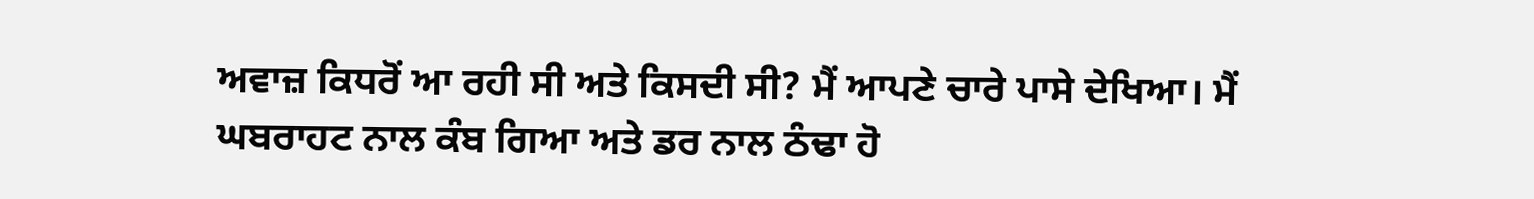ਅਵਾਜ਼ ਕਿਧਰੋਂ ਆ ਰਹੀ ਸੀ ਅਤੇ ਕਿਸਦੀ ਸੀ? ਮੈਂ ਆਪਣੇ ਚਾਰੇ ਪਾਸੇ ਦੇਖਿਆ। ਮੈਂ ਘਬਰਾਹਟ ਨਾਲ ਕੰਬ ਗਿਆ ਅਤੇ ਡਰ ਨਾਲ ਠੰਢਾ ਹੋ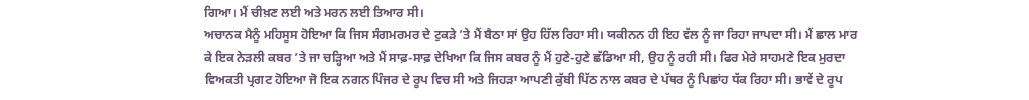ਗਿਆ। ਮੈਂ ਚੀਖ਼ਣ ਲਈ ਅਤੇ ਮਰਨ ਲਈ ਤਿਆਰ ਸੀ।
ਅਚਾਨਕ ਮੈਨੂੰ ਮਹਿਸੂਸ ਹੋਇਆ ਕਿ ਜਿਸ ਸੰਗਮਰਮਰ ਦੇ ਟੁਕੜੇ ’ਤੇ ਮੈਂ ਬੈਠਾ ਸਾਂ ਉਹ ਹਿੱਲ ਰਿਹਾ ਸੀ। ਯਕੀਨਨ ਹੀ ਇਹ ਵੱਲ ਨੂੰ ਜਾ ਰਿਹਾ ਜਾਪਦਾ ਸੀ। ਮੈਂ ਛਾਲ ਮਾਰ ਕੇ ਇਕ ਨੇੜਲੀ ਕਬਰ ’ਤੇ ਜਾ ਚੜ੍ਹਿਆ ਅਤੇ ਮੈਂ ਸਾਫ਼-ਸਾਫ਼ ਦੇਖਿਆ ਕਿ ਜਿਸ ਕਬਰ ਨੂੰ ਮੈਂ ਹੁਣੇ-ਹੁਣੇ ਛੱਡਿਆ ਸੀ, ਉਹ ਨੂੰ ਰਹੀ ਸੀ। ਫਿਰ ਮੇਰੇ ਸਾਹਮਣੇ ਇਕ ਮੁਰਦਾ ਵਿਅਕਤੀ ਪ੍ਰਗਟ ਹੋਇਆ ਜੋ ਇਕ ਨਗਨ ਪਿੰਜਰ ਦੇ ਰੂਪ ਵਿਚ ਸੀ ਅਤੇ ਜਿਹੜਾ ਆਪਣੀ ਕੁੱਬੀ ਪਿੱਠ ਨਾਲ ਕਬਰ ਦੇ ਪੱਥਰ ਨੂੰ ਪਿਛਾਂਹ ਧੱਕ ਰਿਹਾ ਸੀ। ਭਾਵੇਂ ਦੇ ਰੂਪ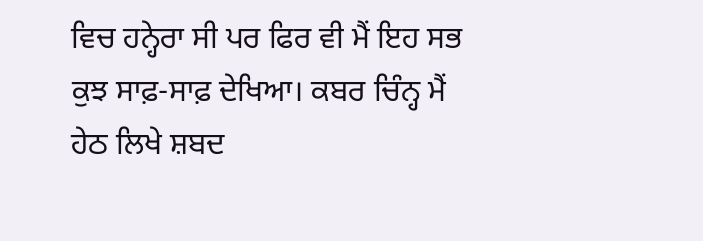ਵਿਚ ਹਨ੍ਹੇਰਾ ਸੀ ਪਰ ਫਿਰ ਵੀ ਮੈਂ ਇਹ ਸਭ ਕੁਝ ਸਾਫ਼-ਸਾਫ਼ ਦੇਖਿਆ। ਕਬਰ ਚਿੰਨ੍ਹ ਮੈਂ ਹੇਠ ਲਿਖੇ ਸ਼ਬਦ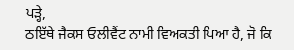ਪੜ੍ਹੇ,
ਠਇੱਥੇ ਜੈਕਸ ਓਲੀਵੈਂਟ ਨਾਮੀ ਵਿਅਕਤੀ ਪਿਆ ਹੈ, ਜੋ ਕਿ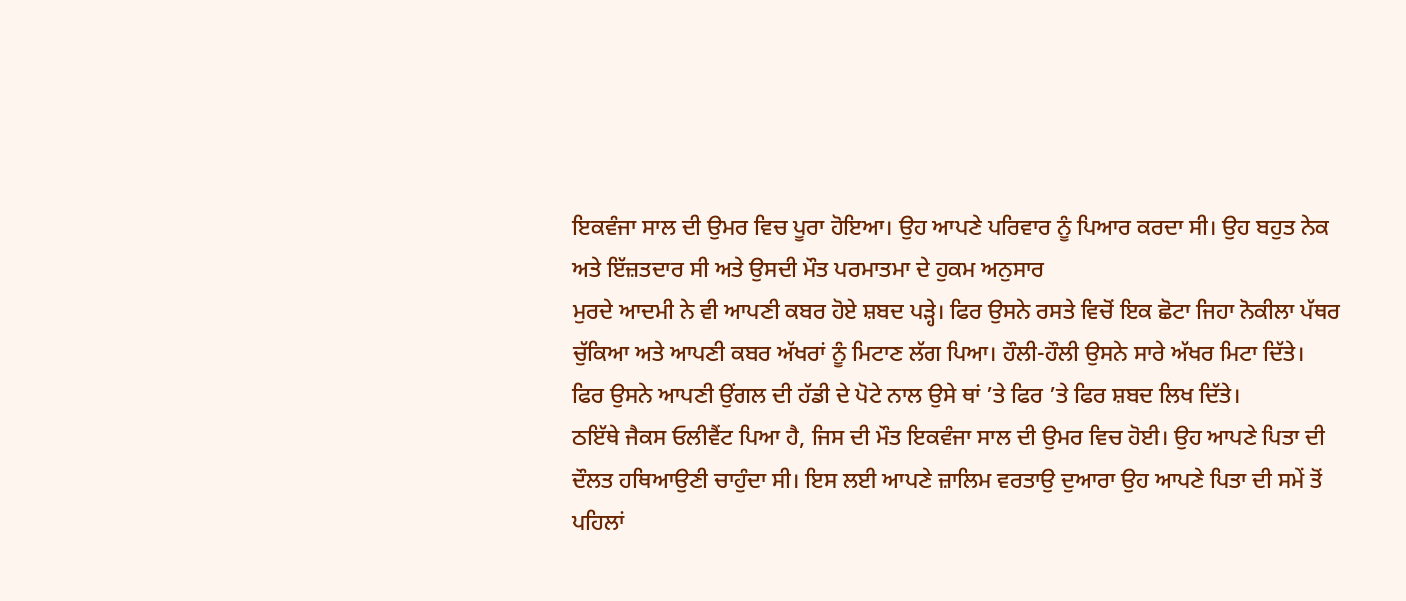ਇਕਵੰਜਾ ਸਾਲ ਦੀ ਉਮਰ ਵਿਚ ਪੂਰਾ ਹੋਇਆ। ਉਹ ਆਪਣੇ ਪਰਿਵਾਰ ਨੂੰ ਪਿਆਰ ਕਰਦਾ ਸੀ। ਉਹ ਬਹੁਤ ਨੇਕ ਅਤੇ ਇੱਜ਼ਤਦਾਰ ਸੀ ਅਤੇ ਉਸਦੀ ਮੌਤ ਪਰਮਾਤਮਾ ਦੇ ਹੁਕਮ ਅਨੁਸਾਰ
ਮੁਰਦੇ ਆਦਮੀ ਨੇ ਵੀ ਆਪਣੀ ਕਬਰ ਹੋਏ ਸ਼ਬਦ ਪੜ੍ਹੇ। ਫਿਰ ਉਸਨੇ ਰਸਤੇ ਵਿਚੋਂ ਇਕ ਛੋਟਾ ਜਿਹਾ ਨੋਕੀਲਾ ਪੱਥਰ ਚੁੱਕਿਆ ਅਤੇ ਆਪਣੀ ਕਬਰ ਅੱਖਰਾਂ ਨੂੰ ਮਿਟਾਣ ਲੱਗ ਪਿਆ। ਹੌਲੀ-ਹੌਲੀ ਉਸਨੇ ਸਾਰੇ ਅੱਖਰ ਮਿਟਾ ਦਿੱਤੇ। ਫਿਰ ਉਸਨੇ ਆਪਣੀ ਉਂਗਲ ਦੀ ਹੱਡੀ ਦੇ ਪੋਟੇ ਨਾਲ ਉਸੇ ਥਾਂ ’ਤੇ ਫਿਰ ’ਤੇ ਫਿਰ ਸ਼ਬਦ ਲਿਖ ਦਿੱਤੇ।
ਠਇੱਥੇ ਜੈਕਸ ਓਲੀਵੈਂਟ ਪਿਆ ਹੈ, ਜਿਸ ਦੀ ਮੌਤ ਇਕਵੰਜਾ ਸਾਲ ਦੀ ਉਮਰ ਵਿਚ ਹੋਈ। ਉਹ ਆਪਣੇ ਪਿਤਾ ਦੀ ਦੌਲਤ ਹਥਿਆਉਣੀ ਚਾਹੁੰਦਾ ਸੀ। ਇਸ ਲਈ ਆਪਣੇ ਜ਼ਾਲਿਮ ਵਰਤਾਉ ਦੁਆਰਾ ਉਹ ਆਪਣੇ ਪਿਤਾ ਦੀ ਸਮੇਂ ਤੋਂ ਪਹਿਲਾਂ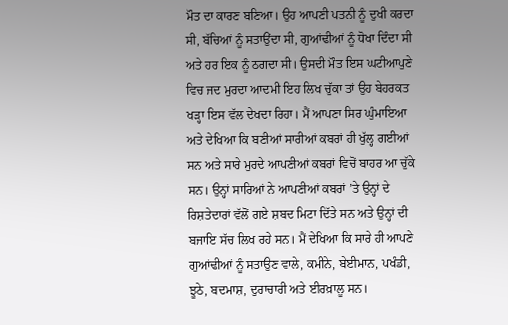ਮੌਤ ਦਾ ਕਾਰਣ ਬਣਿਆ। ਉਹ ਆਪਣੀ ਪਤਨੀ ਨੂੰ ਦੁਖੀ ਕਰਦਾ ਸੀ, ਬੱਚਿਆਂ ਨੂੰ ਸਤਾਉਂਦਾ ਸੀ, ਗੁਆਂਢੀਆਂ ਨੂੰ ਧੋਖਾ ਦਿੰਦਾ ਸੀ ਅਤੇ ਹਰ ਇਕ ਨੂੰ ਠਗਦਾ ਸੀ। ਉਸਦੀ ਮੌਤ ਇਸ ਘਟੀਆਪੁਣੇ ਵਿਚ ਜਦ ਮੁਰਦਾ ਆਦਮੀ ਇਹ ਲਿਖ ਚੁੱਕਾ ਤਾਂ ਉਹ ਬੇਹਰਕਤ ਖੜ੍ਹਾ ਇਸ ਵੱਲ ਦੇਖਦਾ ਰਿਹਾ। ਮੈਂ ਆਪਣਾ ਸਿਰ ਘੁੰਮਾਇਆ ਅਤੇ ਦੇਖਿਆ ਕਿ ਬਣੀਆਂ ਸਾਰੀਆਂ ਕਬਰਾਂ ਹੀ ਖੁੱਲ੍ਹ ਗਈਆਂ ਸਨ ਅਤੇ ਸਾਰੇ ਮੁਰਦੇ ਆਪਣੀਆਂ ਕਬਰਾਂ ਵਿਚੋਂ ਬਾਹਰ ਆ ਚੁੱਕੇ ਸਨ। ਉਨ੍ਹਾਂ ਸਾਰਿਆਂ ਨੇ ਆਪਣੀਆਂ ਕਬਰਾਂ ’ਤੇ ਉਨ੍ਹਾਂ ਦੇ ਰਿਸ਼ਤੇਦਾਰਾਂ ਵੱਲੋਂ ਗਏ ਸ਼ਬਦ ਮਿਟਾ ਦਿੱਤੇ ਸਨ ਅਤੇ ਉਨ੍ਹਾਂ ਦੀ ਬਜਾਇ ਸੱਚ ਲਿਖ ਰਹੇ ਸਨ। ਮੈਂ ਦੇਖਿਆ ਕਿ ਸਾਰੇ ਹੀ ਆਪਣੇ ਗੁਆਂਢੀਆਂ ਨੂੰ ਸਤਾਉਣ ਵਾਲੇ, ਕਮੀਨੇ, ਬੇਈਮਾਨ, ਪਖੰਡੀ, ਝੂਠੇ, ਬਦਮਾਸ਼, ਦੁਰਾਚਾਰੀ ਅਤੇ ਈਰਖ਼ਾਲੂ ਸਨ।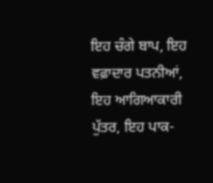ਇਹ ਚੰਗੇ ਬਾਪ, ਇਹ ਵਫ਼ਾਦਾਰ ਪਤਨੀਆਂ, ਇਹ ਆਗਿਆਕਾਰੀ ਪੁੱਤਰ, ਇਹ ਪਾਕ-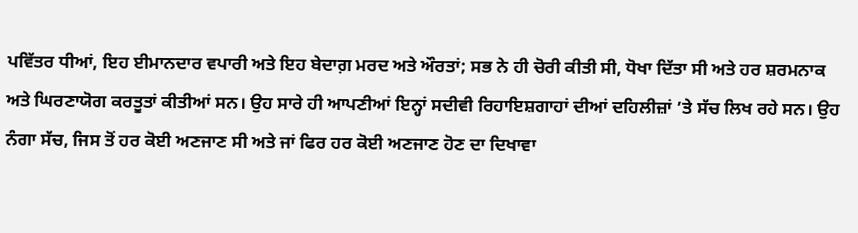ਪਵਿੱਤਰ ਧੀਆਂ, ਇਹ ਈਮਾਨਦਾਰ ਵਪਾਰੀ ਅਤੇ ਇਹ ਬੇਦਾਗ਼ ਮਰਦ ਅਤੇ ਔਰਤਾਂ; ਸਭ ਨੇ ਹੀ ਚੋਰੀ ਕੀਤੀ ਸੀ, ਧੋਖਾ ਦਿੱਤਾ ਸੀ ਅਤੇ ਹਰ ਸ਼ਰਮਨਾਕ ਅਤੇ ਘਿਰਣਾਯੋਗ ਕਰਤੂਤਾਂ ਕੀਤੀਆਂ ਸਨ। ਉਹ ਸਾਰੇ ਹੀ ਆਪਣੀਆਂ ਇਨ੍ਹਾਂ ਸਦੀਵੀ ਰਿਹਾਇਸ਼ਗਾਹਾਂ ਦੀਆਂ ਦਹਿਲੀਜ਼ਾਂ ’ਤੇ ਸੱਚ ਲਿਖ ਰਹੇ ਸਨ। ਉਹ ਨੰਗਾ ਸੱਚ, ਜਿਸ ਤੋਂ ਹਰ ਕੋਈ ਅਣਜਾਣ ਸੀ ਅਤੇ ਜਾਂ ਫਿਰ ਹਰ ਕੋਈ ਅਣਜਾਣ ਹੋਣ ਦਾ ਦਿਖਾਵਾ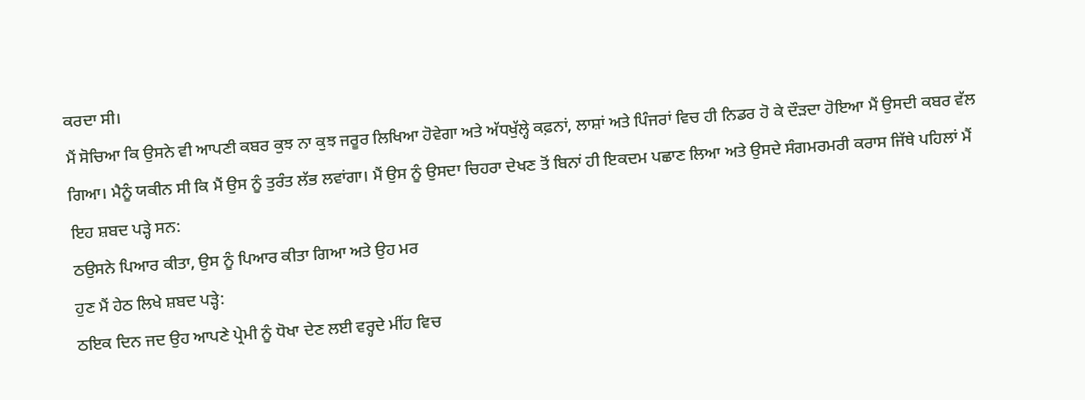ਕਰਦਾ ਸੀ।
ਮੈਂ ਸੋਚਿਆ ਕਿ ਉਸਨੇ ਵੀ ਆਪਣੀ ਕਬਰ ਕੁਝ ਨਾ ਕੁਝ ਜਰੂਰ ਲਿਖਿਆ ਹੋਵੇਗਾ ਅਤੇ ਅੱਧਖੁੱਲ੍ਹੇ ਕਫ਼ਨਾਂ, ਲਾਸ਼ਾਂ ਅਤੇ ਪਿੰਜਰਾਂ ਵਿਚ ਹੀ ਨਿਡਰ ਹੋ ਕੇ ਦੌੜਦਾ ਹੋਇਆ ਮੈਂ ਉਸਦੀ ਕਬਰ ਵੱਲ ਗਿਆ। ਮੈਨੂੰ ਯਕੀਨ ਸੀ ਕਿ ਮੈਂ ਉਸ ਨੂੰ ਤੁਰੰਤ ਲੱਭ ਲਵਾਂਗਾ। ਮੈਂ ਉਸ ਨੂੰ ਉਸਦਾ ਚਿਹਰਾ ਦੇਖਣ ਤੋਂ ਬਿਨਾਂ ਹੀ ਇਕਦਮ ਪਛਾਣ ਲਿਆ ਅਤੇ ਉਸਦੇ ਸੰਗਮਰਮਰੀ ਕਰਾਸ ਜਿੱਥੇ ਪਹਿਲਾਂ ਮੈਂ ਇਹ ਸ਼ਬਦ ਪੜ੍ਹੇ ਸਨ:
ਠਉਸਨੇ ਪਿਆਰ ਕੀਤਾ, ਉਸ ਨੂੰ ਪਿਆਰ ਕੀਤਾ ਗਿਆ ਅਤੇ ਉਹ ਮਰ
ਹੁਣ ਮੈਂ ਹੇਠ ਲਿਖੇ ਸ਼ਬਦ ਪੜ੍ਹੇ:
ਠਇਕ ਦਿਨ ਜਦ ਉਹ ਆਪਣੇ ਪ੍ਰੇਮੀ ਨੂੰ ਧੋਖਾ ਦੇਣ ਲਈ ਵਰ੍ਹਦੇ ਮੀਂਹ ਵਿਚ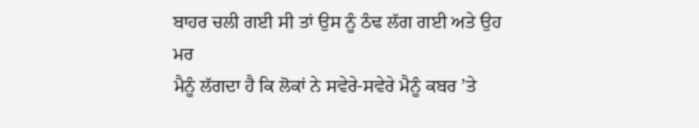ਬਾਹਰ ਚਲੀ ਗਈ ਸੀ ਤਾਂ ਉਸ ਨੂੰ ਠੰਢ ਲੱਗ ਗਈ ਅਤੇ ਉਹ ਮਰ
ਮੈਨੂੰ ਲੱਗਦਾ ਹੈ ਕਿ ਲੋਕਾਂ ਨੇ ਸਵੇਰੇ-ਸਵੇਰੇ ਮੈਨੂੰ ਕਬਰ ’ਤੇ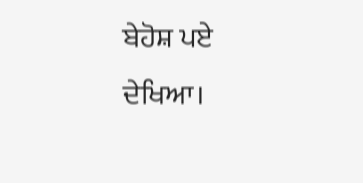ਬੇਹੋਸ਼ ਪਏ ਦੇਖਿਆ।